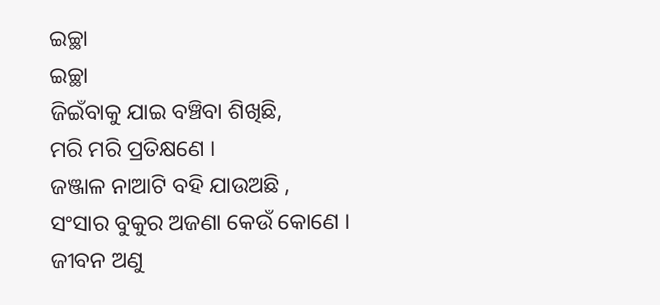ଇଚ୍ଛା
ଇଚ୍ଛା
ଜିଇଁବାକୁ ଯାଇ ବଞ୍ଚିବା ଶିଖିଛି,
ମରି ମରି ପ୍ରତିକ୍ଷଣେ ।
ଜଞ୍ଜାଳ ନାଆଟି ବହି ଯାଉଅଛି ,
ସଂସାର ବୁକୁର ଅଜଣା କେଉଁ କୋଣେ ।
ଜୀବନ ଅଣୁ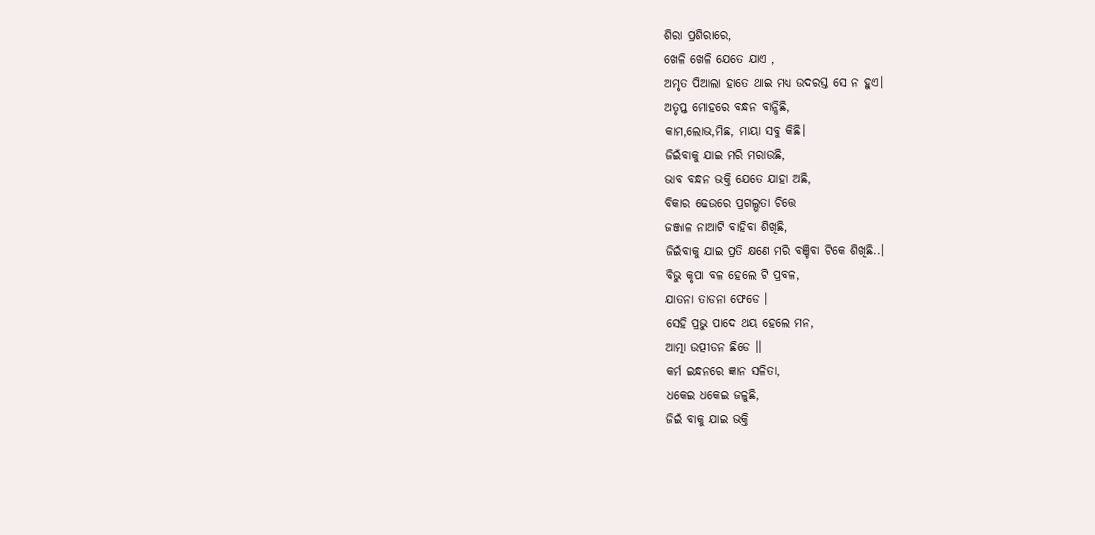ଶିରା ପ୍ରଶିରାରେ,
ଖେଳି ଖେଳି ଯେତେ ଯାଏ ,
ଅମୃତ ପିଆଲା ହାତେ ଥାଇ ମଧ୍ୟ ଉଦରସ୍ତ ସେ ନ ହୁଏ।
ଅତୃପ୍ତ ମୋହରେ ବନ୍ଧନ ବାନ୍ଧିଛି,
କାମ,ଲୋଭ,ମିଛ, ମାୟା ସବୁ କିଛି।
ଜିଇଁବାକୁ ଯାଇ ମରି ମରାଉଛି,
ଭାବ ବନ୍ଧନ ଭକ୍ତି ଯେତେ ଯାହା ଅଛି,
ବିକାର ଢେଉରେ ପ୍ରଗଲ୍ଭତା ଚିତ୍ତେ
ଜଞ୍ଜାଳ ନାଆଟି ବାହିବା ଶିଖିଛି,
ଜିଇଁବାକୁ ଯାଇ ପ୍ରତି କ୍ଷଣେ ମରି ବଞ୍ଚିବା ଟିକେ ଶିଖିଛି..।
ବିଭୁ କୃପା ବଳ ହେଲେ ଟି ପ୍ରବଳ,
ଯାତନା ତାଡନା ଫେଡେ ।
ସେହି ପ୍ରଭୁ ପାଦେ ଥୟ ହେଲେ ମନ,
ଆତ୍ମା ଉତ୍ପୀଡନ ଛିଡେ ।।
କର୍ମ ଇନ୍ଧନରେ ଜ୍ଞାନ ସଳିତା,
ଧକେଇ ଧକେଇ ଜଳୁଛି,
ଜିଇଁ ବାକୁ ଯାଇ ଭକ୍ତି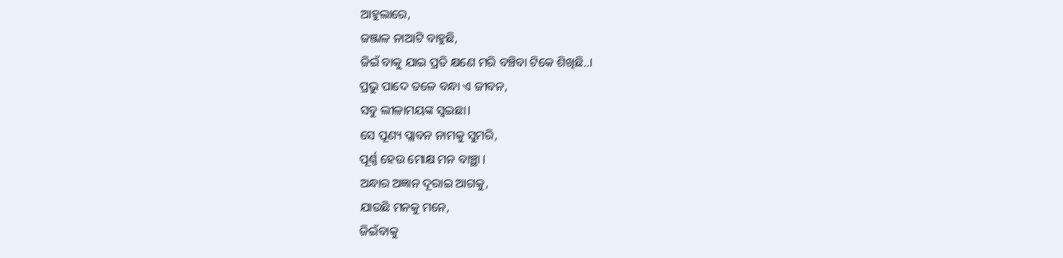ଆହୁଲାରେ,
ଜଞ୍ଜାଳ ନାଆଟି ବାହୁଛି,
ଜିଇଁ ବାକୁ ଯାଇ ପ୍ରତି କ୍ଷଣେ ମରି ବଞ୍ଚିବା ଟିକେ ଶିଖିଛି..।
ପ୍ରଭୁ ପାଦେ ତଳେ ବନ୍ଧା ଏ ଜୀବନ,
ସବୁ ଲୀଳାମୟଙ୍କ ସ୍ୱଇଛା।
ସେ ପୂଣ୍ୟ ପ୍ଲାବନ ନାମକୁ ସୁମରି,
ପୂର୍ଣ୍ଣ ହେଉ ମୋକ୍ଷ ମନ ବାଞ୍ଛା ।
ଅନ୍ଧାର ଅଜ୍ଞାନ ଦୂରାଇ ଆଗକୁ,
ଯାଉଛି ମନକୁ ମନେ,
ଜିଇଁବାକୁ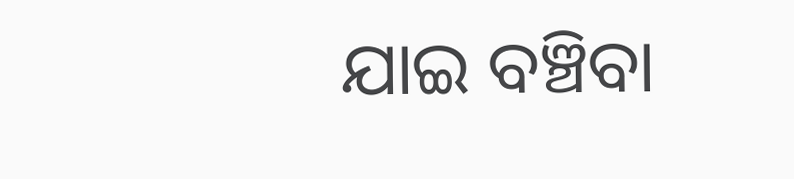ଯାଇ ବଞ୍ଚିବା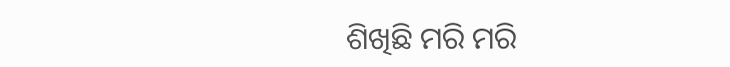ଶିଖିଛି ମରି ମରି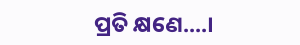ପ୍ରତି କ୍ଷଣେ....।